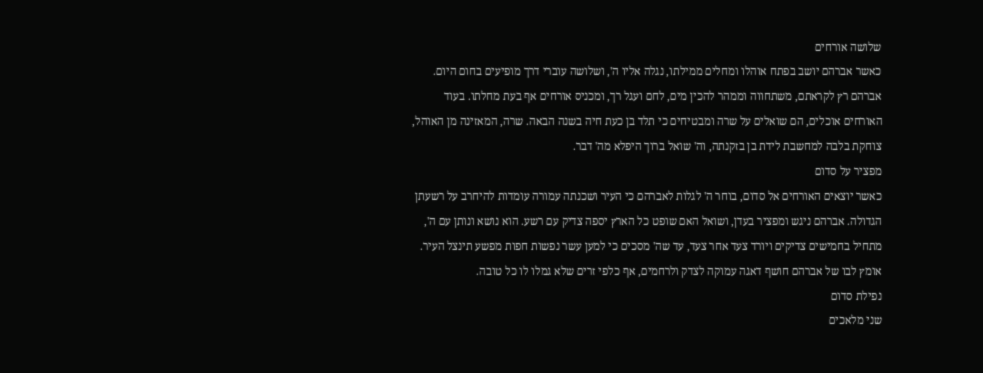שלושה אורחים
כאשר אברהם יושב בפתח אוהלו ומחלים ממילתו, נגלה אליו ה', ושלושה עוברי דרך מופיעים בחום היום. אברהם רץ לקראתם, משתחווה וממהר להכין מים, לחם ועגל רך, ומכניס אורחים אף בעת מחלתו. בעוד האורחים אוכלים, הם שואלים על שרה ומבטיחים כי תלד בן כעת חיה בשנה הבאה. שרה, המאזינה מן האוהל, צוחקת בלבה למחשבת לידת בן בזקנתה, וה' שואל ברוך היפלא מה' דבר.
מפציר על סדום
כאשר יוצאים האורחים אל סדום, בוחר ה' לגלות לאברהם כי העיר ושכנתה עמורה עומדות להיחרב על רשעתן הגדולה. אברהם ניגש ומפציר בעדן, ושואל האם שופט כל הארץ יספה צדיק עם רשע. הוא נושא ונותן עם ה', מתחיל בחמישים צדיקים ויורד צעד אחר צעד, עד שה' מסכים כי למען עשר נפשות חפות מפשע תינצל העיר. אומץ לבו של אברהם חושף דאגה עמוקה לצדק ולרחמים, אף כלפי זרים שלא גמלו לו כל טובה.
נפילת סדום
שני מלאכים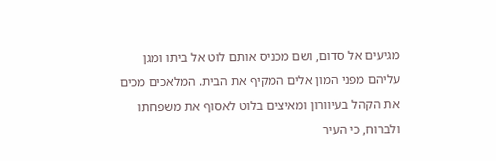מגיעים אל סדום, ושם מכניס אותם לוט אל ביתו ומגן עליהם מפני המון אלים המקיף את הבית. המלאכים מכים את הקהל בעיוורון ומאיצים בלוט לאסוף את משפחתו ולברוח, כי העיר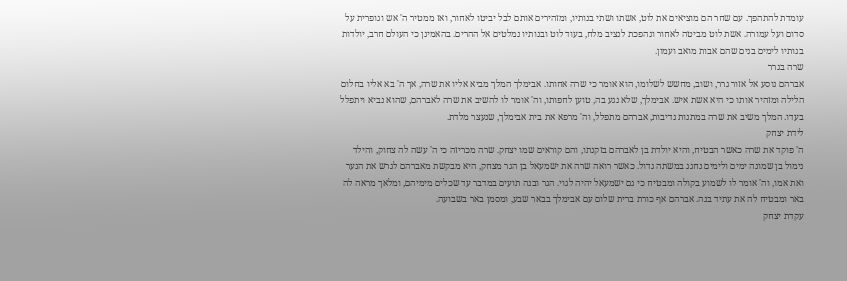עומדת להתהפך. עם שחר הם מוציאים את לוט, אשתו ושתי בנותיו, ומזהירים אותם לבל יביטו לאחור, ואז ממטיר ה' אש וגופרית על סדום ועל עמורה. אשת לוט מביטה לאחור ונהפכת לנציב מלח, בעוד לוט ובנותיו נמלטים אל ההרים. בהאמינן כי העולם חרב, יולדות בנותיו לימים בנים שהם אבות מואב ועמון.
שרה בגרר
אברהם נוסע אל אזור גרר, ושוב, מחשש לשלומו, הוא אומר כי שרה אחותו. אבימלך המלך מביא אליו את שרה, אך ה' בא אליו בחלום הלילה ומזהיר אותו כי היא אשת איש. אבימלך, שלא נגע בה, טוען לחפותו, וה' אומר לו להשיב את שרה לאברהם, שהוא נביא ויתפלל בעדו. המלך משיב את שרה במתנות נדיבות, אברהם מתפלל, וה' מרפא את בית אבימלך, שנעצר מלדת.
לידת יצחק
ה' פוקד את שרה כאשר הבטיח, והיא יולדת בן לאברהם בזקנתו, והם קוראים שמו יצחק. שרה מכריזה כי ה' עשה לה צחוק, והילד נימול בן שמונה ימים ולימים נחגג במשתה גדול. כאשר רואה שרה את ישמעאל בן הגר מצחק, היא מבקשת מאברהם לגרש את הנער ואת אמו, וה' אומר לו לשמוע בקולה ומבטיח כי גם ישמעאל יהיה לגוי. הגר ובנה תועים במדבר עד שכלים מימיהם, ומלאך מראה לה באר ומבטיח לה את עתיד בנה. אברהם אף כורת ברית שלום עם אבימלך בבאר שבע, ומסמן באר בשבועה.
עקדת יצחק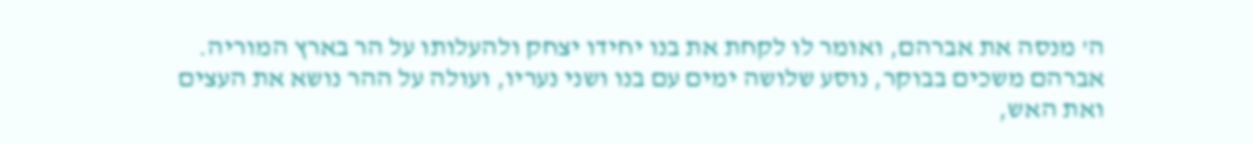ה' מנסה את אברהם, ואומר לו לקחת את בנו יחידו יצחק ולהעלותו על הר בארץ המוריה. אברהם משכים בבוקר, נוסע שלושה ימים עם בנו ושני נעריו, ועולה על ההר נושא את העצים ואת האש,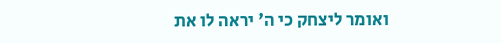ואומר ליצחק כי ה' יראה לו את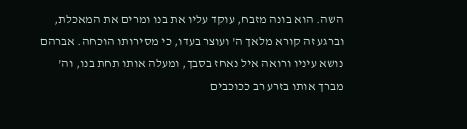השה. הוא בונה מזבח, עוקד עליו את בנו ומרים את המאכלת, וברגע זה קורא מלאך ה' ועוצר בעדו, כי מסירותו הוכחה. אברהם נושא עיניו ורואה איל נאחז בסבך, ומעלה אותו תחת בנו, וה' מברך אותו בזרע רב ככוכבים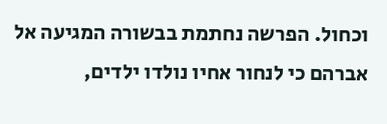וכחול. הפרשה נחתמת בבשורה המגיעה אל אברהם כי לנחור אחיו נולדו ילדים,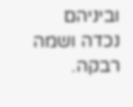וביניהם נכדה ושמה רבקה.